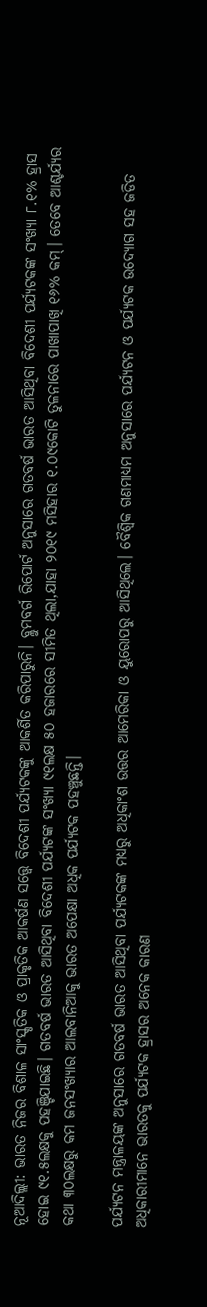ନୂଆଦିଲ୍ଲୀ: ଭାରତ ନିଜର ବିଶାଳ ସାଂସ୍କୃତିକ ଓ ପ୍ରାକୃତିକ ଆକର୍ଷଣ ସତ୍ତ୍ୱେ ବିଦେଶୀ ପର୍ଯ୍ୟଟକଙ୍କୁ ଆକର୍ଶିତ କରିପାରୁନି। ବ୍ଲୁମବର୍ଗ ରିପୋର୍ଟ ଅନୁସାରେ ଗତବର୍ଷ ଭାରତ ଆସିଥିବା ବିଦେଶୀ ପର୍ଯ୍ୟଟକଙ୍କ ସଂଖ୍ୟା ୮.୧% ହ୍ରାସ ହୋଇ ୯୧.୫ଲକ୍ଷକୁ ପହଞ୍ଚିଯାଇଛି। ଗତବର୍ଷ ଭାରତ ଆସିଥିବା ବିଦେଶୀ ପର୍ଯ୍ୟଟଙ୍କ ସଂଖ୍ୟା ୯୧ଲକ୍ଷ ୫୦ ହଜାରରେ ସୀମିତ ଥିଲା,ଯାହା ୨୦୧୯ ମସିହାର ୧.୦୯କୋଟି ତୁଳନାରେ ପାଖାପାଖି ୧୬% କମ୍। ତେବେ ଆଶ୍ଚର୍ଯ୍ୟର କଥା ୩୦ଲକ୍ଷରୁ କମ ଜନସଂଖ୍ୟାର ଆଲବାନିଆକୁ ଭାରତ ଅପେକ୍ଷା ଅଧିକ ପର୍ଯ୍ୟଟକ ପହଞ୍ଚୁଛନ୍ତି।

ପର୍ଯ୍ୟଟନ ମନ୍ତ୍ରାଳୟଙ୍କ ଅନୁସାରେ ଗତବର୍ଷ ଭାରତ ଆସିଥିବା ପର୍ଯ୍ୟଟକଙ୍କ ମଧ୍ୟରୁ ଅଧିକାଂଶ ଉତ୍ତର ଆମେରିକା ଓ ୟୁରୋପରୁ ଆସିଥିଲେ। ବୈଶ୍ୱିକ ଗଣମାଧ୍ୟମ ଅନୁସାରେ ପର୍ଯ୍ୟଟନ ଓ ପର୍ଯ୍ୟଟକ ଉଦ୍ୟୋଗ ସହ ଜଡିତ ଅଧିକାରୀମାନେ ଭାରତକୁ ପର୍ଯ୍ୟଟକ ହ୍ରାସର ଅନେକ କାରଣ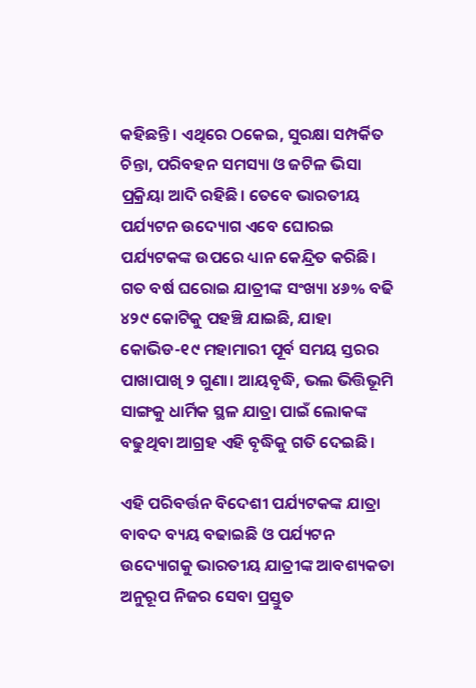କହିଛନ୍ତି। ଏଥିରେ ଠକେଇ, ସୁରକ୍ଷା ସମ୍ପର୍କିତ ଚିନ୍ତା, ପରିବହନ ସମସ୍ୟା ଓ ଜଟିଳ ଭିସା ପ୍ରକ୍ରିୟା ଆଦି ରହିଛି। ତେବେ ଭାରତୀୟ ପର୍ଯ୍ୟଟନ ଉଦ୍ୟୋଗ ଏବେ ଘୋରଇ ପର୍ଯ୍ୟଟକଙ୍କ ଉପରେ ଧ୍ୟାନ କେନ୍ଦ୍ରିତ କରିଛି। ଗତ ବର୍ଷ ଘରୋଇ ଯାତ୍ରୀଙ୍କ ସଂଖ୍ୟା ୪୬% ବଢି ୪୨୯ କୋଟିକୁ ପହଞ୍ଚି ଯାଇଛି, ଯାହା କୋଭିଡ-୧୯ ମହାମାରୀ ପୂର୍ବ ସମୟ ସ୍ତରର ପାଖାପାଖି ୨ ଗୁଣା। ଆୟବୃଦ୍ଧି, ଭଲ ଭିତ୍ତିଭୂମି ସାଙ୍ଗକୁ ଧାର୍ମିକ ସ୍ଥଳ ଯାତ୍ରା ପାଇଁ ଲୋକଙ୍କ ବଢୁଥିବା ଆଗ୍ରହ ଏହି ବୃଦ୍ଧିକୁ ଗତି ଦେଇଛି।

ଏହି ପରିବର୍ତ୍ତନ ବିଦେଶୀ ପର୍ଯ୍ୟଟକଙ୍କ ଯାତ୍ରା ବାବଦ ବ୍ୟୟ ବଢାଇଛି ଓ ପର୍ଯ୍ୟଟନ ଉଦ୍ୟୋଗକୁ ଭାରତୀୟ ଯାତ୍ରୀଙ୍କ ଆବଶ୍ୟକତା ଅନୁରୂପ ନିଜର ସେବା ପ୍ରସ୍ତୁତ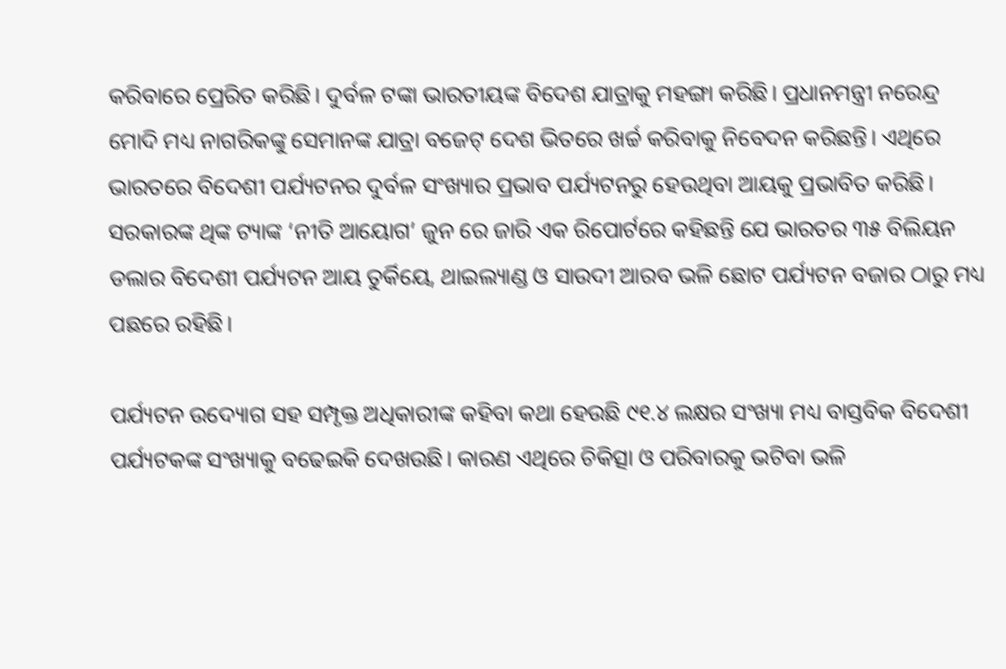କରିବାରେ ପ୍ରେରିତ କରିଛି। ଦୁର୍ବଳ ଟଙ୍କା ଭାରତୀୟଙ୍କ ବିଦେଶ ଯାତ୍ରାକୁ ମହଙ୍ଗା କରିଛି। ପ୍ରଧାନମନ୍ତ୍ରୀ ନରେନ୍ଦ୍ର ମୋଦି ମଧ୍ୟ ନାଗରିକଙ୍କୁ ସେମାନଙ୍କ ଯାତ୍ରା ବଜେଟ୍ ଦେଶ ଭିତରେ ଖର୍ଚ୍ଚ କରିବାକୁ ନିବେଦନ କରିଛନ୍ତି। ଏଥିରେ ଭାରତରେ ବିଦେଶୀ ପର୍ଯ୍ୟଟନର ଦୁର୍ବଳ ସଂଖ୍ୟାର ପ୍ରଭାବ ପର୍ଯ୍ୟଟନରୁ ହେଉଥିବା ଆୟକୁ ପ୍ରଭାବିତ କରିଛି। ସରକାରଙ୍କ ଥିଙ୍କ ଟ୍ୟାଙ୍କ ‘ନୀତି ଆୟୋଗ’ ଜୁନ ରେ ଜାରି ଏକ ରିପୋର୍ଟରେ କହିଛନ୍ତି ଯେ ଭାରତର ୩୫ ବିଲିୟନ ଡଲାର ବିଦେଶୀ ପର୍ଯ୍ୟଟନ ଆୟ ତୁର୍କିୟେ, ଥାଇଲ୍ୟାଣ୍ଡ ଓ ସାଉଦୀ ଆରବ ଭଳି ଛୋଟ ପର୍ଯ୍ୟଟନ ବଜାର ଠାରୁ ମଧ୍ୟ ପଛରେ ରହିଛି।

ପର୍ଯ୍ୟଟନ ଉଦ୍ୟୋଗ ସହ ସମ୍ପୃକ୍ତ ଅଧିକାରୀଙ୍କ କହିବା କଥା ହେଉଛି ୯୧.୪ ଲକ୍ଷର ସଂଖ୍ୟା ମଧ୍ୟ ବାସ୍ତବିକ ବିଦେଶୀ ପର୍ଯ୍ୟଟକଙ୍କ ସଂଖ୍ୟାକୁ ବଢେଇକି ଦେଖଉଛି। କାରଣ ଏଥିରେ ଚିକିତ୍ସା ଓ ପରିବାରକୁ ଭଟିବା ଭଳି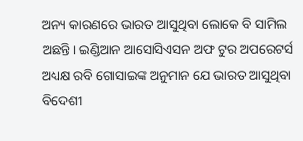ଅନ୍ୟ କାରଣରେ ଭାରତ ଆସୁଥିବା ଲୋକେ ବି ସାମିଲ ଅଛନ୍ତି। ଇଣ୍ଡିଆନ ଆସୋସିଏସନ ଅଫ ଟୁର ଅପରେଟର୍ସ ଅଧ୍ୟକ୍ଷ ରବି ଗୋସାଇଙ୍କ ଅନୁମାନ ଯେ ଭାରତ ଆସୁଥିବା ବିଦେଶୀ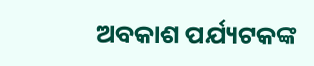ଅବକାଶ ପର୍ଯ୍ୟଟକଙ୍କ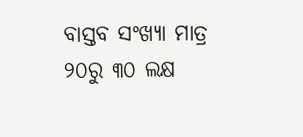ବାସ୍ତବ ସଂଖ୍ୟା ମାତ୍ର ୨୦ରୁ ୩୦ ଲକ୍ଷ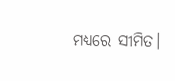ମଧ୍ୟରେ ସୀମିତ।